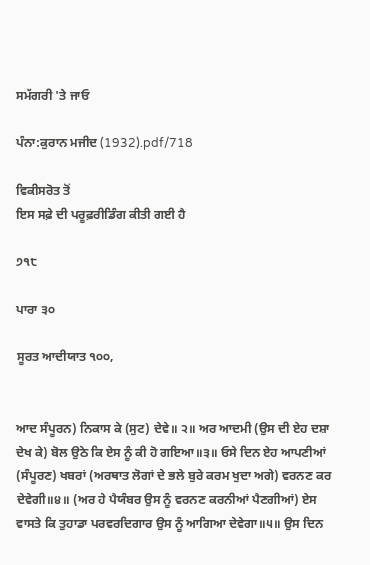ਸਮੱਗਰੀ 'ਤੇ ਜਾਓ

ਪੰਨਾ:ਕੁਰਾਨ ਮਜੀਦ (1932).pdf/718

ਵਿਕੀਸਰੋਤ ਤੋਂ
ਇਸ ਸਫ਼ੇ ਦੀ ਪਰੂਫ਼ਰੀਡਿੰਗ ਕੀਤੀ ਗਈ ਹੈ

੭੧੮

ਪਾਰਾ ੩੦

ਸੂਰਤ ਆਦੀਯਾਤ ੧੦੦,


ਆਦ ਸੰਪੂਰਨ) ਨਿਕਾਸ ਕੇ (ਸੁਟ) ਦੇਵੇ॥ ੨॥ ਅਰ ਆਦਮੀ (ਉਸ ਦੀ ਏਹ ਦਸ਼ਾ ਦੇਖ ਕੇ) ਬੋਲ ਉਠੇ ਕਿ ਏਸ ਨੂੰ ਕੀ ਹੋ ਗਇਆ॥੩॥ ਓਸੇ ਦਿਨ ਏਹ ਆਪਣੀਆਂ (ਸੰਪੂਰਣ) ਖਬਰਾਂ (ਅਰਥਾਤ ਲੋਗਾਂ ਦੇ ਭਲੇ ਬੁਰੇ ਕਰਮ ਖੁਦਾ ਅਗੇ) ਵਰਨਣ ਕਰ ਦੇਵੇਗੀ॥੪॥ (ਅਰ ਹੇ ਪੈਯੰਬਰ ਉਸ ਨੂੰ ਵਰਨਣ ਕਰਨੀਆਂ ਪੈਣਗੀਆਂ) ਏਸ ਵਾਸਤੇ ਕਿ ਤੁਹਾਡਾ ਪਰਵਰਦਿਗਾਰ ਉਸ ਨੂੰ ਆਗਿਆ ਦੇਵੇਗਾ॥੫॥ ਉਸ ਦਿਨ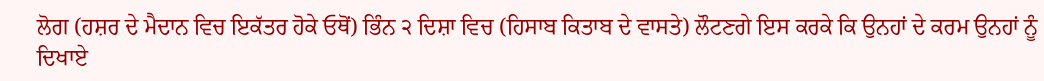ਲੋਗ (ਹਸ਼ਰ ਦੇ ਮੈਦਾਨ ਵਿਚ ਇਕੱਤਰ ਹੋਕੇ ਓਥੋਂ) ਭਿੰਨ ੨ ਦਿਸ਼ਾ ਵਿਚ (ਹਿਸਾਬ ਕਿਤਾਬ ਦੇ ਵਾਸਤੇ) ਲੌਟਣਗੇ ਇਸ ਕਰਕੇ ਕਿ ਉਨਹਾਂ ਦੇ ਕਰਮ ਉਨਹਾਂ ਨੂੰ ਦਿਖਾਏ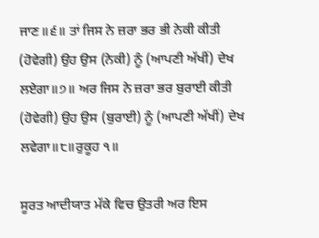ਜਾਣ॥੬॥ ਤਾਂ ਜਿਸ ਨੇ ਜ਼ਰਾ ਭਰ ਭੀ ਨੇਕੀ ਕੀਤੀ (ਹੋਵੇਗੀ) ਉਹ ਉਸ (ਨੇਕੀ) ਨੂੰ (ਆਪਣੀ ਅੱਖੀਂ) ਦੇਖ ਲਏਗਾ॥੭॥ ਅਰ ਜਿਸ ਨੇ ਜ਼ਰਾ ਭਰ ਬੁਰਾਈ ਕੀਤੀ (ਹੋਵੇਗੀ) ਉਹ ਉਸ (ਬੁਰਾਈ) ਨੂੰ (ਆਪਣੀ ਅੱਖੀਂ) ਦੇਖ ਲਵੇਗਾ॥੮॥ਰੁਕੂਹ ੧॥

ਸੂਰਤ ਆਦੀਯਾਤ ਮੱਕੇ ਵਿਚ ਉਤਰੀ ਅਰ ਇਸ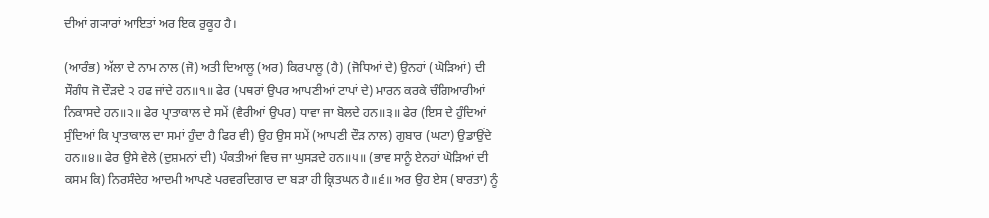ਦੀਆਂ ਗ੍ਯਾਰਾਂ ਆਇਤਾਂ ਅਰ ਇਕ ਰੁਕੂਹ ਹੈ।

(ਆਰੰਭ) ਅੱਲਾ ਦੇ ਨਾਮ ਨਾਲ (ਜੋ) ਅਤੀ ਦਿਆਲੂ (ਅਰ) ਕਿਰਪਾਲੂ (ਹੈ) (ਜੋਧਿਆਂ ਦੇ) ਉਨਹਾਂ (ਘੋੜਿਆਂ) ਦੀ ਸੌਗੰਧ ਜੋ ਦੌੜਦੇ ੨ ਹਫ ਜਾਂਦੇ ਹਨ॥੧॥ ਫੇਰ (ਪਥਰਾਂ ਉਪਰ ਆਪਣੀਆਂ ਟਾਪਾਂ ਦੇ) ਮਾਰਨ ਕਰਕੇ ਚੰਗਿਆਰੀਆਂ ਨਿਕਾਸਦੇ ਹਨ॥੨॥ ਫੇਰ ਪ੍ਰਾਤਾਕਾਲ ਦੇ ਸਮੇਂ (ਵੈਰੀਆਂ ਉਪਰ) ਧਾਵਾ ਜਾ ਬੋਲਦੇ ਹਨ॥੩॥ ਫੇਰ (ਇਸ ਦੇ ਹੁੰਦਿਆਂ ਸੁੰਦਿਆਂ ਕਿ ਪ੍ਰਾਤਾਕਾਲ ਦਾ ਸਮਾਂ ਹੁੰਦਾ ਹੈ ਫਿਰ ਵੀ) ਉਹ ਉਸ ਸਮੇਂ (ਆਪਣੀ ਦੌੜ ਨਾਲ) ਗੁਬਾਰ (ਘਟਾ) ਉਡਾਉਂਦੇ ਹਨ॥੪॥ ਫੇਰ ਉਸੇ ਵੇਲੇ (ਦੁਸ਼ਮਨਾਂ ਦੀ) ਪੰਕਤੀਆਂ ਵਿਚ ਜਾ ਘੁਸੜਦੇ ਹਨ॥੫॥ (ਭਾਵ ਸਾਨੂੰ ਏਨਹਾਂ ਘੋੜਿਆਂ ਦੀ ਕਸਮ ਕਿ) ਨਿਰਸੰਦੇਹ ਆਦਮੀ ਆਪਣੇ ਪਰਵਰਦਿਗਾਰ ਦਾ ਬੜਾ ਹੀ ਕ੍ਰਿਤਘਨ ਹੈ॥੬॥ ਅਰ ਉਹ ਏਸ (ਬਾਰਤਾ) ਨੂੰ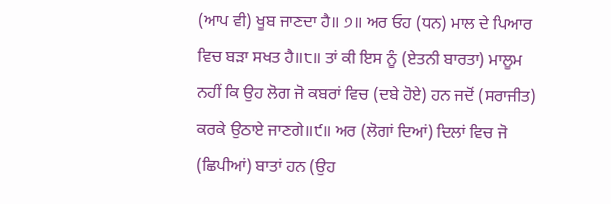(ਆਪ ਵੀ) ਖੂਬ ਜਾਣਦਾ ਹੈ॥ ੭॥ ਅਰ ਓਹ (ਧਨ) ਮਾਲ ਦੇ ਪਿਆਰ ਵਿਚ ਬੜਾ ਸਖਤ ਹੈ॥੮॥ ਤਾਂ ਕੀ ਇਸ ਨੂੰ (ਏਤਨੀ ਬਾਰਤਾ) ਮਾਲੂਮ ਨਹੀਂ ਕਿ ਉਹ ਲੋਗ ਜੋ ਕਬਰਾਂ ਵਿਚ (ਦਬੇ ਹੋਏ) ਹਨ ਜਦੋਂ (ਸਰਾਜੀਤ) ਕਰਕੇ ਉਠਾਏ ਜਾਣਗੇ॥੯॥ ਅਰ (ਲੋਗਾਂ ਦਿਆਂ) ਦਿਲਾਂ ਵਿਚ ਜੋ (ਛਿਪੀਆਂ) ਬਾਤਾਂ ਹਨ (ਉਹ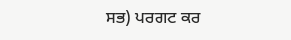ਸਭ) ਪਰਗਟ ਕਰ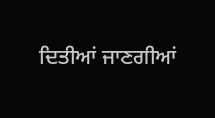ਦਿਤੀਆਂ ਜਾਣਗੀਆਂ